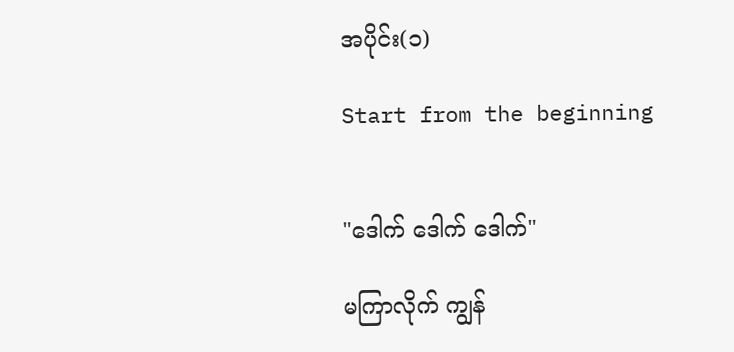အပိုင်း(၁)

Start from the beginning


"ဒေါက် ဒေါက် ဒေါက်"

မကြာလိုက် ကျွန်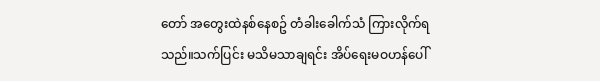တော် အတွေးထဲနစ်နေစဥ် တံခါးခေါက်သံ ကြားလိုက်ရသည်။သက်ပြင်း မသိမသာချရင်း အိပ်ရေးမဝဟန်ပေါ်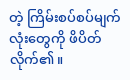တဲ့ ကြိမ်းစပ်စပ်မျက်လုံးတွေကို ဖိပိတ်လိုက်၏။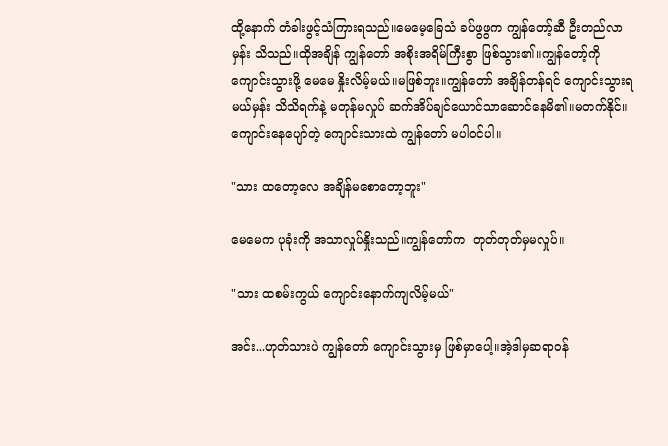ထို့နောက် တံခါးဖွင့်သံကြားရသည်။မေမေ့ခြေသံ ခပ်ဖွဖွက ကျွန်တော့်ဆီ ဦးတည်လာမှန်း သိသည်။ထိုအချိန် ကျွန်တော် အစိုးအရိမ်ကြီးစွာ ဖြစ်သွား၏။ကျွန်တော့်ကို ကျောင်းသွားဖို့ မေမေ နှိုးလိမ့်မယ်။မဖြစ်ဘူး။ကျွန်တော် အချိန်တန်ရင် ကျောင်းသွားရမယ်မှန်း သိသိရက်နဲ့ မတုန်မလှုပ် ဆက်အိပ်ချင်ယောင်သာဆောင်နေမိ၏။မတက်နိုင်။ကျောင်းနေပျော်တဲ့ ကျောင်းသားထဲ ကျွန်တော် မပါဝင်ပါ။

"သား ထတော့လေ အချိန်မစောတော့ဘူး"

မေမေက ပုခုံးကို အသာလှုပ်နှိုးသည်။ကျွန်တော်က  တုတ်တုတ်မှမလှုပ်။

"သား ထစမ်းကွယ် ကျောင်းနောက်ကျလိမ့်မယ်"

အင်း...ဟုတ်သားပဲ ကျွန်တော် ကျောင်းသွားမှ ဖြစ်မှာပေါ့။အဲ့ဒါမှဆရာဝန်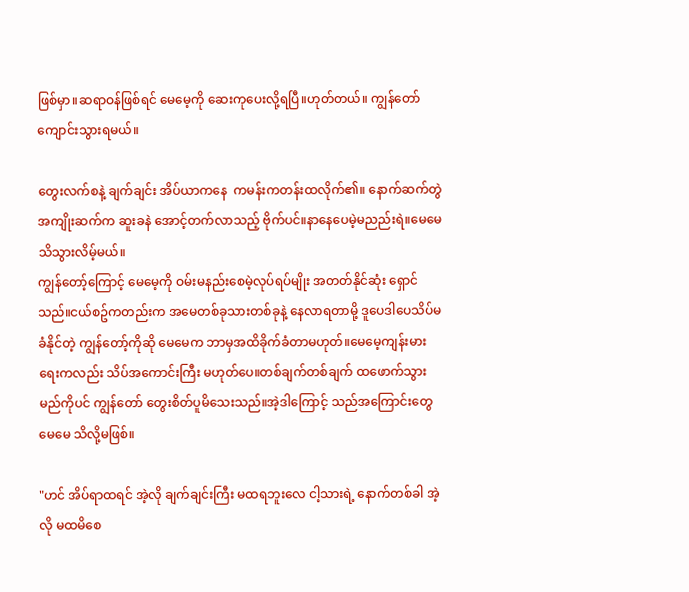ဖြစ်မှာ။ဆရာဝန်ဖြစ်ရင် မေမေ့ကို ဆေးကုပေးလို့ရပြီ။ဟုတ်တယ်။ ကျွန်တော် ကျောင်းသွားရမယ်။

တွေးလက်စနဲ့ ချက်ချင်း အိပ်ယာကနေ  ကမန်းကတန်းထလိုက်၏။ နောက်ဆက်တွဲ အကျိုးဆက်က ဆူးခနဲ အောင့်တက်လာသည့် ဗိုက်ပင်။နာနေပေမဲ့မညည်းရဲ။မေမေသိသွားလိမ့်မယ်။
ကျွန်တော့်ကြောင့် မေမေ့ကို ဝမ်းမနည်းစေမဲ့လုပ်ရပ်မျိုး အတတ်နိုင်ဆုံး ရှောင်သည်။ငယ်စဥ်ကတည်းက အမေတစ်ခုသားတစ်ခုနဲ့ နေလာရတာမို့ ဒူပေဒါပေသိပ်မခံနိုင်တဲ့ ကျွန်တော့်ကိုဆို မေမေက ဘာမှအထိခိုက်ခံတာမဟုတ်။မေမေ့ကျန်းမားရေးကလည်း သိပ်အကောင်းကြီး မဟုတ်ပေ။တစ်ချက်တစ်ချက် ထဖောက်သွားမည်ကိုပင် ကျွန်တော် တွေးစိတ်ပူမိသေးသည်။အဲ့ဒါကြောင့် သည်အကြောင်းတွေ မေမေ သိလို့မဖြစ်။

"ဟင် အိပ်ရာထရင် အဲ့လို ချက်ချင်းကြီး မထရဘူးလေ ငါ့သားရဲ့ နောက်တစ်ခါ အဲ့လို မထမိစေ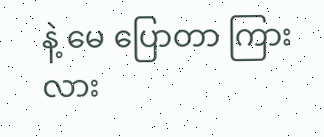နဲ့ မေ ပြောတာ ကြားလား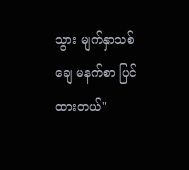သွား မျက်နှာသစ်ချေ မနက်စာ ပြင်ထားတယ်"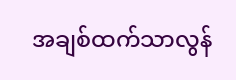အချစ်ထက်သာလွန်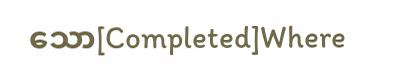သော[Completed]Where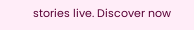stories live. Discover now